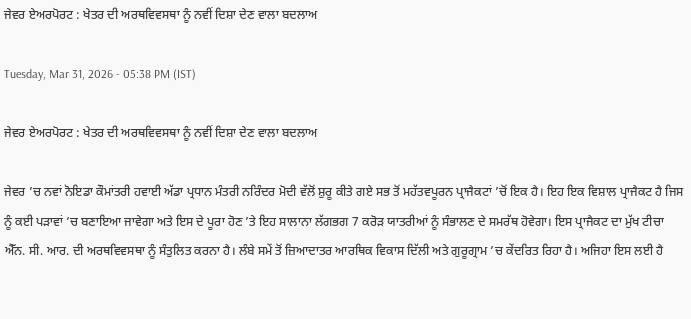ਜੇਵਰ ਏਅਰਪੋਰਟ : ਖੇਤਰ ਦੀ ਅਰਥਵਿਵਸਥਾ ਨੂੰ ਨਵੀਂ ਦਿਸ਼ਾ ਦੇਣ ਵਾਲਾ ਬਦਲਾਅ

Tuesday, Mar 31, 2026 - 05:38 PM (IST)

ਜੇਵਰ ਏਅਰਪੋਰਟ : ਖੇਤਰ ਦੀ ਅਰਥਵਿਵਸਥਾ ਨੂੰ ਨਵੀਂ ਦਿਸ਼ਾ ਦੇਣ ਵਾਲਾ ਬਦਲਾਅ

ਜੇਵਰ ’ਚ ਨਵਾਂ ਨੋਇਡਾ ਕੌਮਾਂਤਰੀ ਹਵਾਈ ਅੱਡਾ ਪ੍ਰਧਾਨ ਮੰਤਰੀ ਨਰਿੰਦਰ ਮੋਦੀ ਵੱਲੋਂ ਸ਼ੁਰੂ ਕੀਤੇ ਗਏ ਸਭ ਤੋਂ ਮਹੱਤਵਪੂਰਨ ਪ੍ਰਾਜੈਕਟਾਂ ’ਚੋਂ ਇਕ ਹੈ। ਇਹ ਇਕ ਵਿਸ਼ਾਲ ਪ੍ਰਾਜੈਕਟ ਹੈ ਜਿਸ ਨੂੰ ਕਈ ਪੜਾਵਾਂ ’ਚ ਬਣਾਇਆ ਜਾਵੇਗਾ ਅਤੇ ਇਸ ਦੇ ਪੂਰਾ ਹੋਣ ’ਤੇ ਇਹ ਸਾਲਾਨਾ ਲੱਗਭਗ 7 ਕਰੋੜ ਯਾਤਰੀਆਂ ਨੂੰ ਸੰਭਾਲਣ ਦੇ ਸਮਰੱਥ ਹੋਵੇਗਾ। ਇਸ ਪ੍ਰਾਜੈਕਟ ਦਾ ਮੁੱਖ ਟੀਚਾ ਐੱਨ. ਸੀ. ਆਰ. ਦੀ ਅਰਥਵਿਵਸਥਾ ਨੂੰ ਸੰਤੁਲਿਤ ਕਰਨਾ ਹੈ। ਲੰਬੇ ਸਮੇਂ ਤੋਂ ਜ਼ਿਆਦਾਤਰ ਆਰਥਿਕ ਵਿਕਾਸ ਦਿੱਲੀ ਅਤੇ ਗੁਰੂਗ੍ਰਾਮ ’ਚ ਕੇਂਦਰਿਤ ਰਿਹਾ ਹੈ। ਅਜਿਹਾ ਇਸ ਲਈ ਹੈ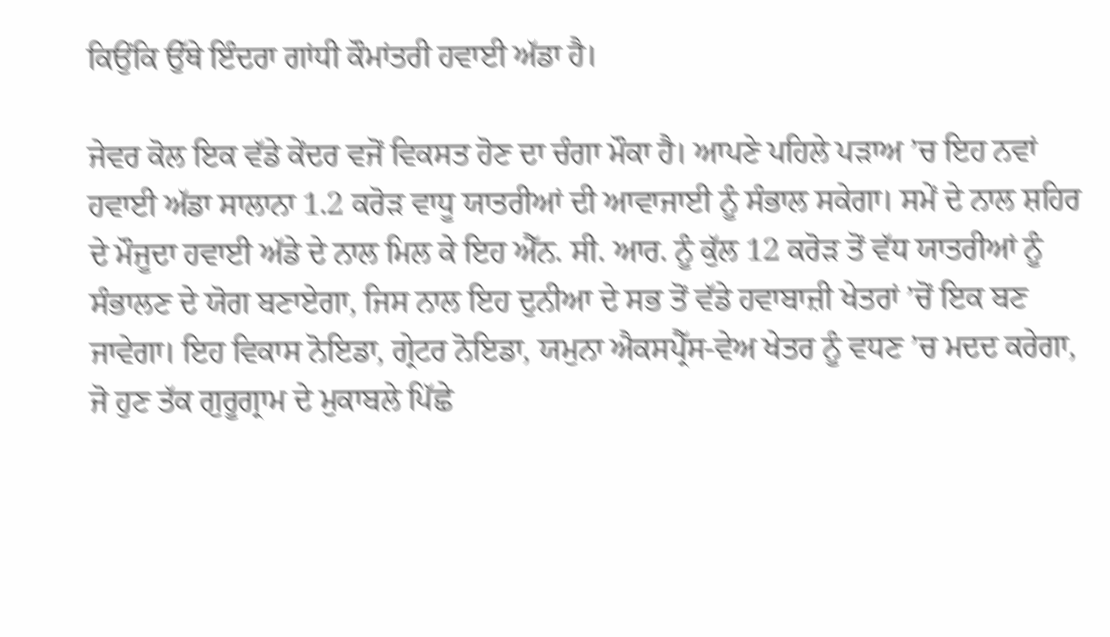ਕਿਉਂਕਿ ਉੱਥੇ ਇੰਦਰਾ ਗਾਂਧੀ ਕੌਮਾਂਤਰੀ ਹਵਾਈ ਅੱਡਾ ਹੈ।

ਜੇਵਰ ਕੋਲ ਇਕ ਵੱਡੇ ਕੇਂਦਰ ਵਜੋਂ ਵਿਕਸਤ ਹੋਣ ਦਾ ਚੰਗਾ ਮੌਕਾ ਹੈ। ਆਪਣੇ ਪਹਿਲੇ ਪੜਾਅ ’ਚ ਇਹ ਨਵਾਂ ਹਵਾਈ ਅੱਡਾ ਸਾਲਾਨਾ 1.2 ਕਰੋੜ ਵਾਧੂ ਯਾਤਰੀਆਂ ਦੀ ਆਵਾਜਾਈ ਨੂੰ ਸੰਭਾਲ ਸਕੇਗਾ। ਸਮੇਂ ਦੇ ਨਾਲ ਸ਼ਹਿਰ ਦੇ ਮੌਜੂਦਾ ਹਵਾਈ ਅੱਡੇ ਦੇ ਨਾਲ ਮਿਲ ਕੇ ਇਹ ਐੱਨ. ਸੀ. ਆਰ. ਨੂੰ ਕੁੱਲ 12 ਕਰੋੜ ਤੋਂ ਵੱਧ ਯਾਤਰੀਆਂ ਨੂੰ ਸੰਭਾਲਣ ਦੇ ਯੋਗ ਬਣਾਏਗਾ, ਜਿਸ ਨਾਲ ਇਹ ਦੁਨੀਆ ਦੇ ਸਭ ਤੋਂ ਵੱਡੇ ਹਵਾਬਾਜ਼ੀ ਖੇਤਰਾਂ ’ਚੋਂ ਇਕ ਬਣ ਜਾਵੇਗਾ। ਇਹ ਵਿਕਾਸ ਨੋਇਡਾ, ਗ੍ਰੇਟਰ ਨੋਇਡਾ, ਯਮੁਨਾ ਐਕਸਪ੍ਰੈੱਸ-ਵੇਅ ਖੇਤਰ ਨੂੰ ਵਧਣ ’ਚ ਮਦਦ ਕਰੇਗਾ, ਜੋ ਹੁਣ ਤੱਕ ਗੁਰੂਗ੍ਰਾਮ ਦੇ ਮੁਕਾਬਲੇ ਪਿੱਛੇ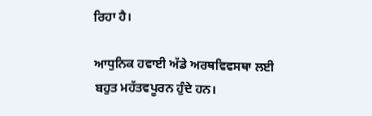ਰਿਹਾ ਹੈ।

ਆਧੁਨਿਕ ਹਵਾਈ ਅੱਡੇ ਅਰਥਵਿਵਸਥਾ ਲਈ ਬਹੁਤ ਮਹੱਤਵਪੂਰਨ ਹੁੰਦੇ ਹਨ।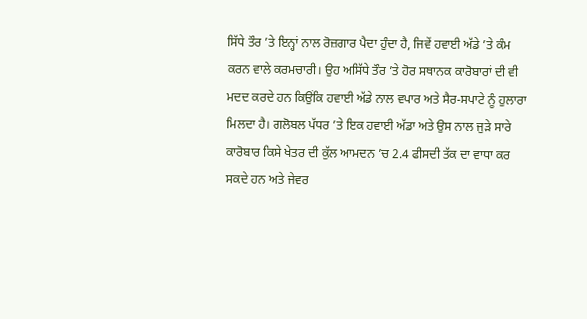ਸਿੱਧੇ ਤੌਰ ’ਤੇ ਇਨ੍ਹਾਂ ਨਾਲ ਰੋਜ਼ਗਾਰ ਪੈਦਾ ਹੁੰਦਾ ਹੈ, ਜਿਵੇਂ ਹਵਾਈ ਅੱਡੇ ’ਤੇ ਕੰਮ ਕਰਨ ਵਾਲੇ ਕਰਮਚਾਰੀ। ਉਹ ਅਸਿੱਧੇ ਤੌਰ ’ਤੇ ਹੋਰ ਸਥਾਨਕ ਕਾਰੋਬਾਰਾਂ ਦੀ ਵੀ ਮਦਦ ਕਰਦੇ ਹਨ ਕਿਉਂਕਿ ਹਵਾਈ ਅੱਡੇ ਨਾਲ ਵਪਾਰ ਅਤੇ ਸੈਰ-ਸਪਾਟੇ ਨੂੰ ਹੁਲਾਰਾ ਮਿਲਦਾ ਹੈ। ਗਲੋਬਲ ਪੱਧਰ ’ਤੇ ਇਕ ਹਵਾਈ ਅੱਡਾ ਅਤੇ ਉਸ ਨਾਲ ਜੁੜੇ ਸਾਰੇ ਕਾਰੋਬਾਰ ਕਿਸੇ ਖੇਤਰ ਦੀ ਕੁੱਲ ਆਮਦਨ ’ਚ 2.4 ਫੀਸਦੀ ਤੱਕ ਦਾ ਵਾਧਾ ਕਰ ਸਕਦੇ ਹਨ ਅਤੇ ਜੇਵਰ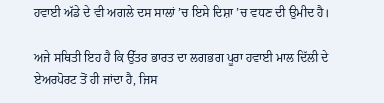ਹਵਾਈ ਅੱਡੇ ਦੇ ਵੀ ਅਗਲੇ ਦਸ ਸਾਲਾਂ ’ਚ ਇਸੇ ਦਿਸ਼ਾ ’ਚ ਵਧਣ ਦੀ ਉਮੀਦ ਹੈ।

ਅਜੇ ਸਥਿਤੀ ਇਹ ਹੈ ਕਿ ਉੱਤਰ ਭਾਰਤ ਦਾ ਲਗਭਗ ਪੂਰਾ ਹਵਾਈ ਮਾਲ ਦਿੱਲੀ ਦੇ ਏਅਰਪੋਰਟ ਤੋਂ ਹੀ ਜਾਂਦਾ ਹੈ, ਜਿਸ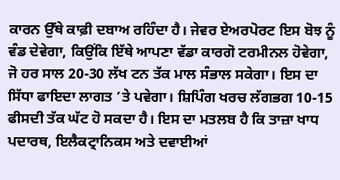ਕਾਰਨ ਉੱਥੇ ਕਾਫ਼ੀ ਦਬਾਅ ਰਹਿੰਦਾ ਹੈ। ਜੇਵਰ ਏਅਰਪੋਰਟ ਇਸ ਬੋਝ ਨੂੰ ਵੰਡ ਦੇਵੇਗਾ, ਕਿਉਂਕਿ ਇੱਥੇ ਆਪਣਾ ਵੱਡਾ ਕਾਰਗੋ ਟਰਮੀਨਲ ਹੋਵੇਗਾ, ਜੋ ਹਰ ਸਾਲ 20-30 ਲੱਖ ਟਨ ਤੱਕ ਮਾਲ ਸੰਭਾਲ ਸਕੇਗਾ। ਇਸ ਦਾ ਸਿੱਧਾ ਫਾਇਦਾ ਲਾਗਤ ’ਤੇ ਪਵੇਗਾ। ਸ਼ਿਪਿੰਗ ਖਰਚ ਲੱਗਭਗ 10-15 ਫੀਸਦੀ ਤੱਕ ਘੱਟ ਹੋ ਸਕਦਾ ਹੈ। ਇਸ ਦਾ ਮਤਲਬ ਹੈ ਕਿ ਤਾਜ਼ਾ ਖਾਧ ਪਦਾਰਥ, ਇਲੈਕਟ੍ਰਾਨਿਕਸ ਅਤੇ ਦਵਾਈਆਂ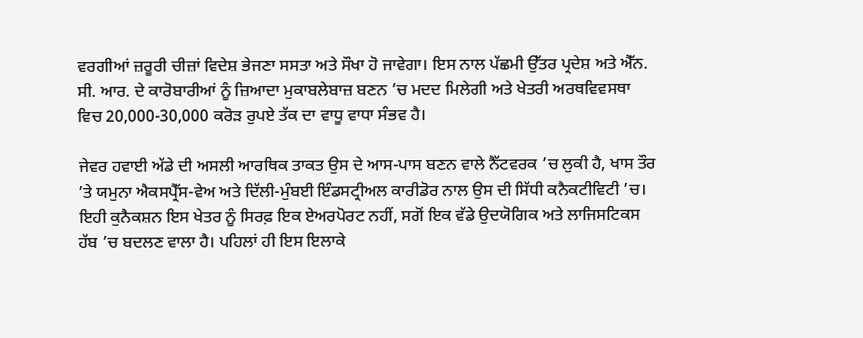ਵਰਗੀਆਂ ਜ਼ਰੂਰੀ ਚੀਜ਼ਾਂ ਵਿਦੇਸ਼ ਭੇਜਣਾ ਸਸਤਾ ਅਤੇ ਸੌਖਾ ਹੋ ਜਾਵੇਗਾ। ਇਸ ਨਾਲ ਪੱਛਮੀ ਉੱਤਰ ਪ੍ਰਦੇਸ਼ ਅਤੇ ਐੱਨ. ਸੀ. ਆਰ. ਦੇ ਕਾਰੋਬਾਰੀਆਂ ਨੂੰ ਜ਼ਿਆਦਾ ਮੁਕਾਬਲੇਬਾਜ਼ ਬਣਨ ’ਚ ਮਦਦ ਮਿਲੇਗੀ ਅਤੇ ਖੇਤਰੀ ਅਰਥਵਿਵਸਥਾ ਵਿਚ 20,000-30,000 ਕਰੋੜ ਰੁਪਏ ਤੱਕ ਦਾ ਵਾਧੂ ਵਾਧਾ ਸੰਭਵ ਹੈ।

ਜੇਵਰ ਹਵਾਈ ਅੱਡੇ ਦੀ ਅਸਲੀ ਆਰਥਿਕ ਤਾਕਤ ਉਸ ਦੇ ਆਸ-ਪਾਸ ਬਣਨ ਵਾਲੇ ਨੈੱਟਵਰਕ ’ਚ ਲੁਕੀ ਹੈ, ਖਾਸ ਤੌਰ ’ਤੇ ਯਮੁਨਾ ਐਕਸਪ੍ਰੈੱਸ-ਵੇਅ ਅਤੇ ਦਿੱਲੀ-ਮੁੰਬਈ ਇੰਡਸਟ੍ਰੀਅਲ ਕਾਰੀਡੋਰ ਨਾਲ ਉਸ ਦੀ ਸਿੱਧੀ ਕਨੈਕਟੀਵਿਟੀ ’ਚ। ਇਹੀ ਕੁਨੈਕਸ਼ਨ ਇਸ ਖੇਤਰ ਨੂੰ ਸਿਰਫ਼ ਇਕ ਏਅਰਪੋਰਟ ਨਹੀਂ, ਸਗੋਂ ਇਕ ਵੱਡੇ ਉਦਯੋਗਿਕ ਅਤੇ ਲਾਜਿਸਟਿਕਸ ਹੱਬ ’ਚ ਬਦਲਣ ਵਾਲਾ ਹੈ। ਪਹਿਲਾਂ ਹੀ ਇਸ ਇਲਾਕੇ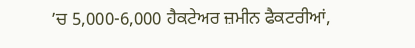’ਚ 5,000-6,000 ਹੈਕਟੇਅਰ ਜ਼ਮੀਨ ਫੈਕਟਰੀਆਂ,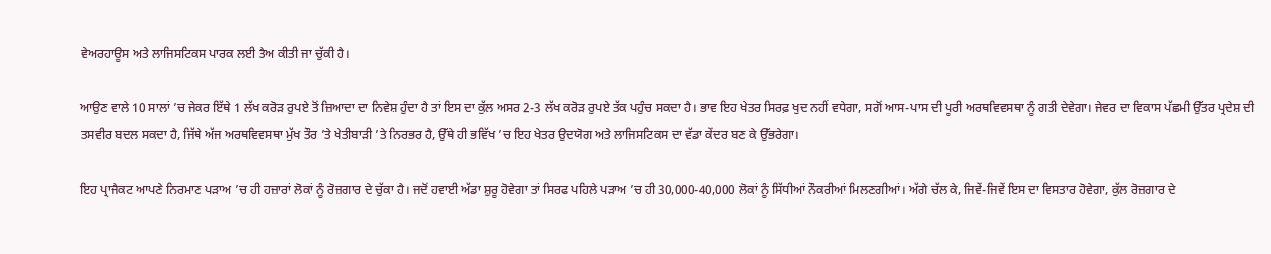ਵੇਅਰਹਾਊਸ ਅਤੇ ਲਾਜਿਸਟਿਕਸ ਪਾਰਕ ਲਈ ਤੈਅ ਕੀਤੀ ਜਾ ਚੁੱਕੀ ਹੈ।

ਆਉਣ ਵਾਲੇ 10 ਸਾਲਾਂ ’ਚ ਜੇਕਰ ਇੱਥੇ 1 ਲੱਖ ਕਰੋੜ ਰੁਪਏ ਤੋਂ ਜ਼ਿਆਦਾ ਦਾ ਨਿਵੇਸ਼ ਹੁੰਦਾ ਹੈ ਤਾਂ ਇਸ ਦਾ ਕੁੱਲ ਅਸਰ 2-3 ਲੱਖ ਕਰੋੜ ਰੁਪਏ ਤੱਕ ਪਹੁੰਚ ਸਕਦਾ ਹੈ। ਭਾਵ ਇਹ ਖੇਤਰ ਸਿਰਫ਼ ਖੁਦ ਨਹੀਂ ਵਧੇਗਾ, ਸਗੋਂ ਆਸ-ਪਾਸ ਦੀ ਪੂਰੀ ਅਰਥਵਿਵਸਥਾ ਨੂੰ ਗਤੀ ਦੇਵੇਗਾ। ਜੇਵਰ ਦਾ ਵਿਕਾਸ ਪੱਛਮੀ ਉੱਤਰ ਪ੍ਰਦੇਸ਼ ਦੀ ਤਸਵੀਰ ਬਦਲ ਸਕਦਾ ਹੈ, ਜਿੱਥੇ ਅੱਜ ਅਰਥਵਿਵਸਥਾ ਮੁੱਖ ਤੌਰ ’ਤੇ ਖੇਤੀਬਾੜੀ ’ਤੇ ਨਿਰਭਰ ਹੈ, ਉੱਥੇ ਹੀ ਭਵਿੱਖ ’ਚ ਇਹ ਖੇਤਰ ਉਦਯੋਗ ਅਤੇ ਲਾਜਿਸਟਿਕਸ ਦਾ ਵੱਡਾ ਕੇਂਦਰ ਬਣ ਕੇ ਉੱਭਰੇਗਾ।

ਇਹ ਪ੍ਰਾਜੈਕਟ ਆਪਣੇ ਨਿਰਮਾਣ ਪੜਾਅ ’ਚ ਹੀ ਹਜ਼ਾਰਾਂ ਲੋਕਾਂ ਨੂੰ ਰੋਜ਼ਗਾਰ ਦੇ ਚੁੱਕਾ ਹੈ। ਜਦੋਂ ਹਵਾਈ ਅੱਡਾ ਸ਼ੁਰੂ ਹੋਵੇਗਾ ਤਾਂ ਸਿਰਫ ਪਹਿਲੇ ਪੜਾਅ ’ਚ ਹੀ 30,000-40,000 ਲੋਕਾਂ ਨੂੰ ਸਿੱਧੀਆਂ ਨੌਕਰੀਆਂ ਮਿਲਣਗੀਆਂ। ਅੱਗੇ ਚੱਲ ਕੇ, ਜਿਵੇਂ-ਜਿਵੇਂ ਇਸ ਦਾ ਵਿਸਤਾਰ ਹੋਵੇਗਾ, ਕੁੱਲ ਰੋਜ਼ਗਾਰ ਦੇ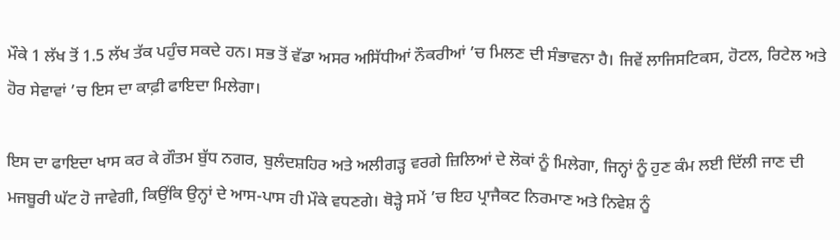ਮੌਕੇ 1 ਲੱਖ ਤੋਂ 1.5 ਲੱਖ ਤੱਕ ਪਹੁੰਚ ਸਕਦੇ ਹਨ। ਸਭ ਤੋਂ ਵੱਡਾ ਅਸਰ ਅਸਿੱਧੀਆਂ ਨੌਕਰੀਆਂ ’ਚ ਮਿਲਣ ਦੀ ਸੰਭਾਵਨਾ ਹੈ। ਜਿਵੇਂ ਲਾਜਿਸਟਿਕਸ, ਹੋਟਲ, ਰਿਟੇਲ ਅਤੇ ਹੋਰ ਸੇਵਾਵਾਂ ’ਚ ਇਸ ਦਾ ਕਾਫ਼ੀ ਫਾਇਦਾ ਮਿਲੇਗਾ।

ਇਸ ਦਾ ਫਾਇਦਾ ਖਾਸ ਕਰ ਕੇ ਗੌਤਮ ਬੁੱਧ ਨਗਰ, ਬੁਲੰਦਸ਼ਹਿਰ ਅਤੇ ਅਲੀਗੜ੍ਹ ਵਰਗੇ ਜ਼ਿਲਿਆਂ ਦੇ ਲੋਕਾਂ ਨੂੰ ਮਿਲੇਗਾ, ਜਿਨ੍ਹਾਂ ਨੂੰ ਹੁਣ ਕੰਮ ਲਈ ਦਿੱਲੀ ਜਾਣ ਦੀ ਮਜਬੂਰੀ ਘੱਟ ਹੋ ਜਾਵੇਗੀ, ਕਿਉਂਕਿ ਉਨ੍ਹਾਂ ਦੇ ਆਸ-ਪਾਸ ਹੀ ਮੌਕੇ ਵਧਣਗੇ। ਥੋੜ੍ਹੇ ਸਮੇਂ ’ਚ ਇਹ ਪ੍ਰਾਜੈਕਟ ਨਿਰਮਾਣ ਅਤੇ ਨਿਵੇਸ਼ ਨੂੰ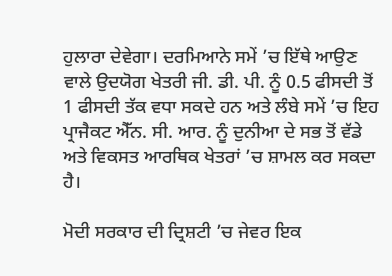ਹੁਲਾਰਾ ਦੇਵੇਗਾ। ਦਰਮਿਆਨੇ ਸਮੇਂ ’ਚ ਇੱਥੇ ਆਉਣ ਵਾਲੇ ਉਦਯੋਗ ਖੇਤਰੀ ਜੀ. ਡੀ. ਪੀ. ਨੂੰ 0.5 ਫੀਸਦੀ ਤੋਂ 1 ਫੀਸਦੀ ਤੱਕ ਵਧਾ ਸਕਦੇ ਹਨ ਅਤੇ ਲੰਬੇ ਸਮੇਂ ’ਚ ਇਹ ਪ੍ਰਾਜੈਕਟ ਐੱਨ. ਸੀ. ਆਰ. ਨੂੰ ਦੁਨੀਆ ਦੇ ਸਭ ਤੋਂ ਵੱਡੇ ਅਤੇ ਵਿਕਸਤ ਆਰਥਿਕ ਖੇਤਰਾਂ ’ਚ ਸ਼ਾਮਲ ਕਰ ਸਕਦਾ ਹੈ।

ਮੋਦੀ ਸਰਕਾਰ ਦੀ ਦ੍ਰਿਸ਼ਟੀ ’ਚ ਜੇਵਰ ਇਕ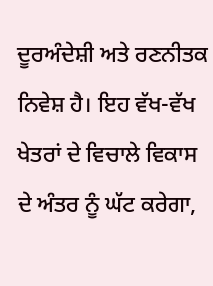ਦੂਰਅੰਦੇਸ਼ੀ ਅਤੇ ਰਣਨੀਤਕ ਨਿਵੇਸ਼ ਹੈ। ਇਹ ਵੱਖ-ਵੱਖ ਖੇਤਰਾਂ ਦੇ ਵਿਚਾਲੇ ਵਿਕਾਸ ਦੇ ਅੰਤਰ ਨੂੰ ਘੱਟ ਕਰੇਗਾ,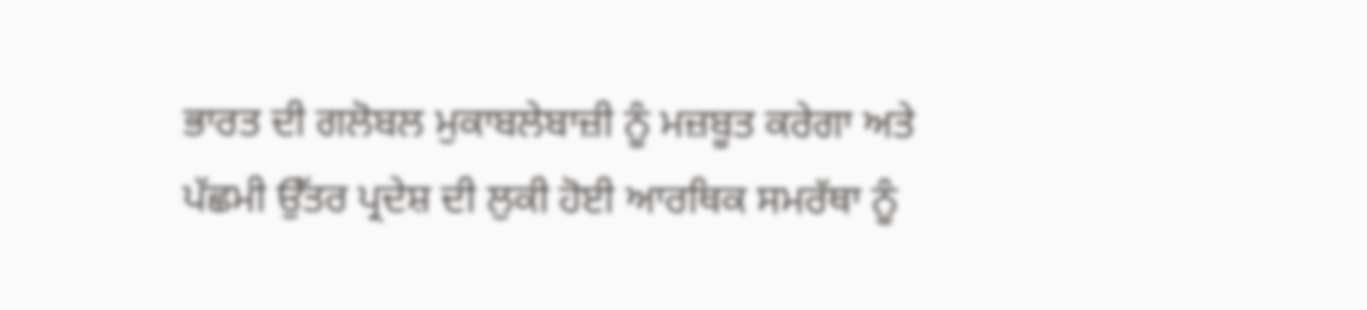ਭਾਰਤ ਦੀ ਗਲੋਬਲ ਮੁਕਾਬਲੇਬਾਜ਼ੀ ਨੂੰ ਮਜ਼ਬੂਤ ਕਰੇਗਾ ਅਤੇ ਪੱਛਮੀ ਉੱਤਰ ਪ੍ਰਦੇਸ਼ ਦੀ ਲੁਕੀ ਹੋਈ ਆਰਥਿਕ ਸਮਰੱਥਾ ਨੂੰ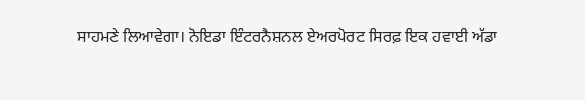ਸਾਹਮਣੇ ਲਿਆਵੇਗਾ। ਨੋਇਡਾ ਇੰਟਰਨੈਸ਼ਨਲ ਏਅਰਪੋਰਟ ਸਿਰਫ਼ ਇਕ ਹਵਾਈ ਅੱਡਾ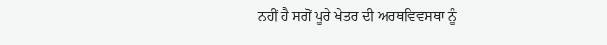ਨਹੀਂ ਹੈ ਸਗੋਂ ਪੂਰੇ ਖੇਤਰ ਦੀ ਅਰਥਵਿਵਸਥਾ ਨੂੰ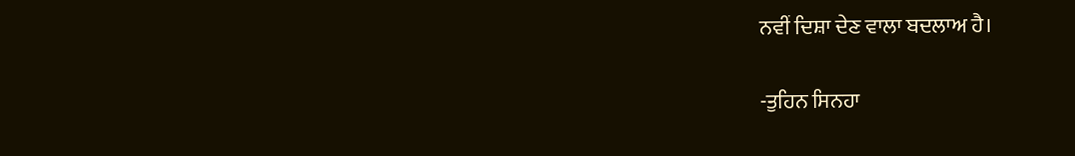ਨਵੀਂ ਦਿਸ਼ਾ ਦੇਣ ਵਾਲਾ ਬਦਲਾਅ ਹੈ।

-ਤੁਹਿਨ ਸਿਨਹਾ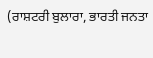(ਰਾਸ਼ਟਰੀ ਬੁਲਾਰਾ, ਭਾਰਤੀ ਜਨਤਾ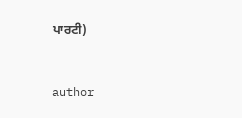ਪਾਰਟੀ)


author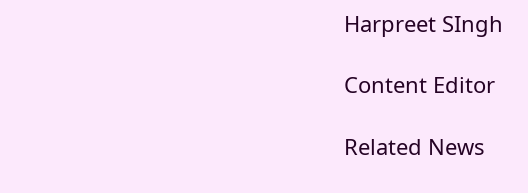Harpreet SIngh

Content Editor

Related News